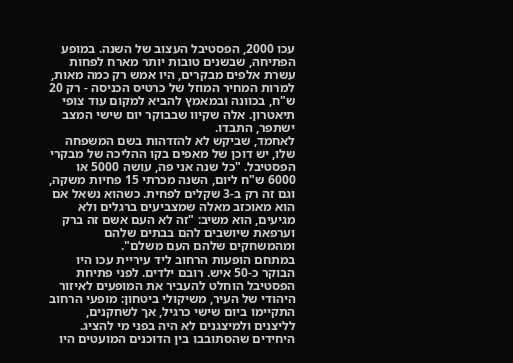עכו 2000, הפסטיבל העצוב של השנה. במופע הפתיחה, שבשנים טובות יותר מארח לפחות עשרת אלפים מבקרים, היו אמש רק כמה מאות, למרות המחיר המוזל של כרטיס הכניסה - רק 20 ש"ח, בכוונה ובמאמץ להביא למקום עוד צופי תיאטרון. אלה שקיוו שבבוקר יום שישי המצב ישתפר, התבדו.
לאחמד, שביקש לא להזדהות בשם המשפחה שלו, יש דוכן של מאפים בקו ההליכה של מבקרי הפסטיבל. "כל שנה אני פה, עושה 5000 או 6000 ש"ח ליום, השנה מכרתי 15 פחיות משקה, וגם זה רק ב-3 שקלים לפחית. כשהוא נשאל אם הוא מאוכזב מאלה שמצביעים ברגלים ולא מגיעים, הוא משיב: "זה לא העם אשם זה ברק וערפאת שיושבים להם בבתים שלהם ומהמשחקים שלהם העם משלם".
במתחם הופעות הרחוב ליד עיריית עכו היו הבוקר כ-50 איש. רובם ילדים. לפני פתיחת הפסטיבל הוחלט להעביר את המופעים לאיזור היהודי של העיר, משיקולי ביטחון: מופעי הרחוב התקיימו ביום שישי כרגיל, אך לשחקנים, לליצנים ולמיצגנים לא היה בפני מי להציג.
היחידים שהסתובבו בין הדוכנים המועטים היו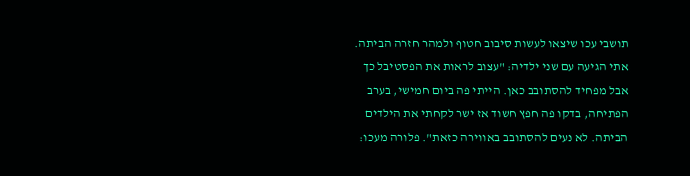תושבי עכו שיצאו לעשות סיבוב חטוף ולמהר חזרה הביתה. אתי הגיעה עם שני ילדיה: "עצוב לראות את הפסטיבל כך אבל מפחיד להסתובב כאן. הייתי פה ביום חמישי, בערב הפתיחה, בדקו פה חפץ חשוד אז ישר לקחתי את הילדים הביתה. לא נעים להסתובב באווירה כזאת". פלורה מעכו: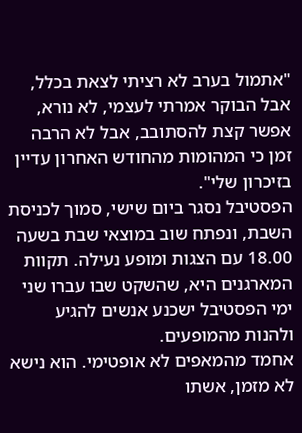"אתמול בערב לא רציתי לצאת בכלל, אבל הבוקר אמרתי לעצמי, לא נורא, אפשר קצת להסתובב, אבל לא הרבה זמן כי המהומות מהחודש האחרון עדיין בזיכרון שלי".
הפסטיבל נסגר ביום שישי, סמוך לכניסת השבת, ונפתח שוב במוצאי שבת בשעה 18.00 עם הצגות ומופע נעילה. תקוות המארגנים היא, שהשקט שבו עברו שני ימי הפסטיבל ישכנע אנשים להגיע ולהנות מהמופעים.
אחמד מהמאפים לא אופטימי. הוא נישא לא מזמן, אשתו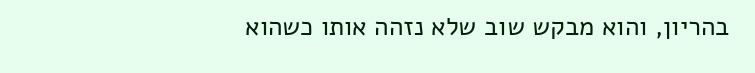בהריון, והוא מבקש שוב שלא נזהה אותו כשהוא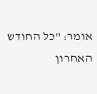אומר: "כל החודש האחרון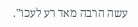עשה הרבה מאד רע לעכו".